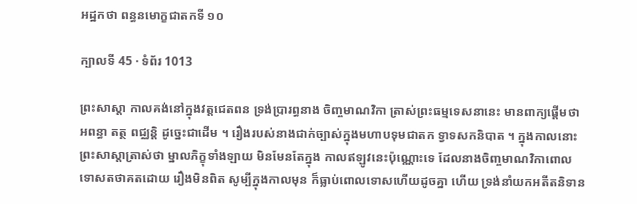អដ្ឋកថា ពន្ធនមោក្ខជាតកទី ១០

ក្បាលទី 45 · ទំព័រ 1013

ព្រះសាស្តា កាលគង់នៅក្នុងវត្តជេតពន ទ្រង់ប្រារព្ធនាង ចិញ្ចមាណវិកា ត្រាស់ព្រះធម្មទេសនានេះ មានពាក្យផ្តើមថា អពន្ធា តត្ថ ពជ្ឈន្តិ ដូច្នេះជាដើម ។ រឿងរបស់នាងជាក់ច្បាស់ក្នុងមហាបទុមជាតក ទ្វាទសកនិបាត ។ ក្នុងកាលនោះ ព្រះសាស្តាត្រាស់ថា ម្នាលភិក្ខុទាំងឡាយ មិនមែនតែក្នុង កាលឥឡូវនេះប៉ុណ្ណោះទេ ដែលនាងចិញ្ចមាណវិកាពោលទោសតថាគតដោយ រឿងមិនពិត សូម្បីក្នុងកាលមុន ក៏ធ្លាប់ពោលទោសហើយដូចគ្នា ហើយ ទ្រង់នាំយកអតីតនិទាន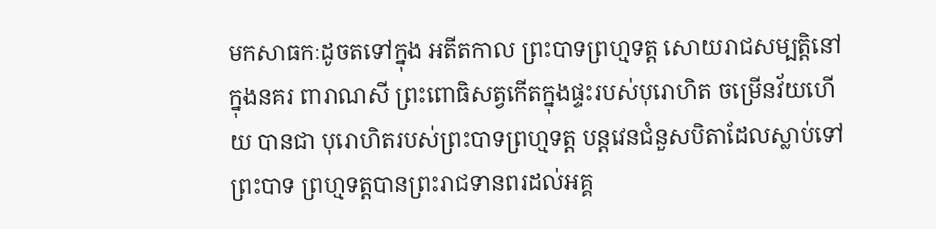មកសាធកៈដូចតទៅក្នុង អតីតកាល ព្រះបាទព្រហ្មទត្ត សោយរាជសម្បត្តិនៅក្នុងនគរ ពារាណសី ព្រះពោធិសត្វកើតក្នុងផ្ទះរបស់បុរោហិត ចម្រើនវ័យហើយ បានជា បុរោហិតរបស់ព្រះបាទព្រហ្មទត្ត បន្តវេនជំនួសបិតាដែលស្លាប់ទៅ ព្រះបាទ ព្រហ្មទត្តបានព្រះរាជទានពរដល់អគ្គ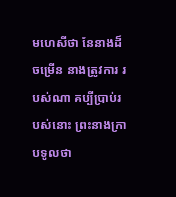មហេសីថា នែនាងដ៏ចម្រើន នាងត្រូវការ របស់ណា គប្បីប្រាប់របស់នោះ ព្រះនាងក្រាបទូលថា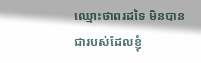ឈ្មោះថាពរដទៃ មិនបានជារបស់ដែលខ្ញុំ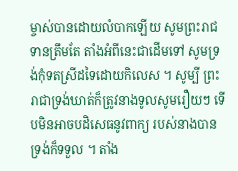ម្ចាស់បានដោយលំបាកឡើយ សូមព្រះរាជទានត្រឹមតែ តាំងអំពីនេះជាដើមទៅ សូមទ្រង់កុំទតស្រីដទៃដោយកិលេស ។ សូម្បី ព្រះរាជាទ្រង់ឃាត់ក៏ត្រូវនាងទូលសូមរឿយៗ ទើបមិនអាចបដិសេធនូវពាក្យ របស់នាងបាន ទ្រង់ក៏ទទួល ។ តាំង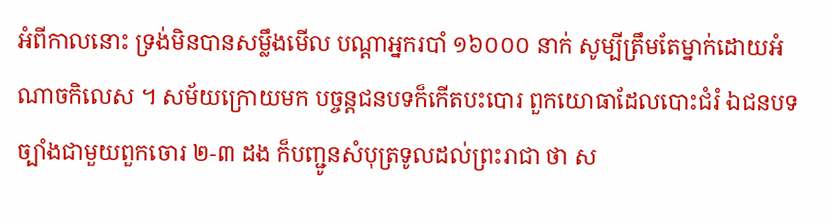អំពីកាលនោះ ទ្រង់មិនបានសម្លឹងមើល បណ្តាអ្នករបាំ ១៦០០០ នាក់ សូម្បីត្រឹមតែម្នាក់ដោយអំណាចកិលេស ។ សម័យក្រោយមក បច្ចន្តជនបទក៏កើតបះបោរ ពួកយោធាដែលបោះជំរំ ឯជនបទច្បាំងជាមួយពួកចោរ ២-៣ ដង ក៏បញ្ជូនសំបុត្រទូលដល់ព្រះរាជា ថា ស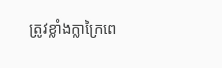ត្រូវខ្លាំងក្លាក្រៃពេ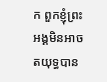ក ពួកខ្ញុំព្រះអង្គមិនអាចតយុទ្ធបាន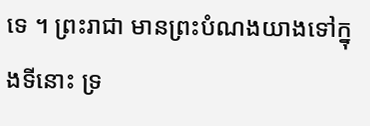ទេ ។ ព្រះរាជា មានព្រះបំណងយាងទៅក្នុងទីនោះ ទ្រ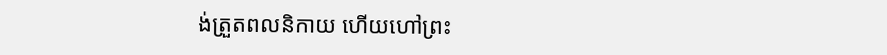ង់ត្រួតពលនិកាយ ហើយហៅព្រះ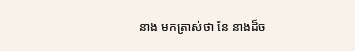នាង មកត្រាស់ថា នែ នាងដ៏ច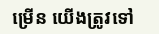ម្រើន យើងត្រូវទៅ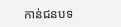កាន់ជនបទ